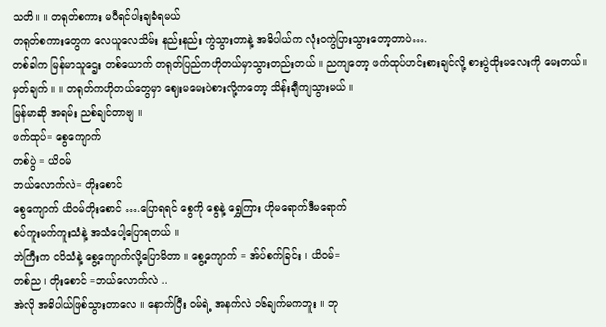သတိ။ ။ တရုတ်စကား မပီရင်ပါးချခံရမယ်
တရုတ်စကားတွေက လေယူလေသိမ်း နည်းနည်း ကွဲသွားတာနဲ့ အဓိပါယ်က လုံးဝကွဲပြားသွားတော့တာပဲ….
တစ်ခါက မြန်မာသူဌေး တစ်ယောက် တရုတ်ပြည်ကဟိုတယ်မှာသွားတည်းတယ် ။ ညကျတော့ ဖက်ထုပ်ဟင်းစားချင်လို့ စားပွဲထိုးမလေးကို မေးတယ်။
မှတ်ချက် ။ ။ တရုတ်ကဟိုတယ်တွေမှာ ဈေးမမေးပဲစားလို့ကတော့ သိန်းချီကျသွားမယ် ။
မြန်မာဆို အရမ်း ညစ်ချင်တာဗျ ။
ဖက်ထုပ်= စွေကျောက်
တစ်ပွဲ = ယိဝမ်
ဘယ်လောက်လဲ= တိုးစောင်
စွေကျောက် ယိဝမ်တိုးစောင် ….ပြောရရင် စွေကို စွေနဲ့ ရွှေကြား ဟိုမရောက်ဒီမရောက်
စပ်ကူးမက်ကူးသံနဲ့ အသံပေါ့ပြောရတယ် ။
ဘဲကြီးက ငပိသံနဲ့ စွေ့ကျောက်လို့ပြောမိတာ ။ စွေ့ကျောက် = အ်ပ်စက်ခြင်း ၊ ယိဝမ်=
တစ်ည ၊ တိုးစောင် =ဘယ်လောက်လဲ ..
အဲလို အဓိပါယ်ဖြစ်သွားတာလေ ။ နောက်ပြီး ဝမ်ရဲ့ အနက်လဲ ၁၆ချက်မကဘူး ။ ဘု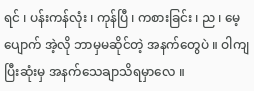ရင် ၊ ပန်းကန်လုံး ၊ ကုန်ပြီ ၊ ကစားခြင်း ၊ ည ၊ မေ့ပျောက် အဲ့လို ဘာမှမဆိုင်တဲ့ အနက်တွေပဲ ။ ဝါကျပြီးဆုံးမှ အနက်သေချာသိရမှာလေ ။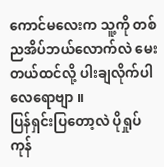ကောင်မလေးက သူ့ကို တစ်ညအိပ်ဘယ်လောက်လဲ မေးတယ်ထင်လို့ ပါးချလိုက်ပါ လေရောဗျာ ။
ပြန်ရှင်းပြတော့လဲ ပိုရှုပ်ကုန်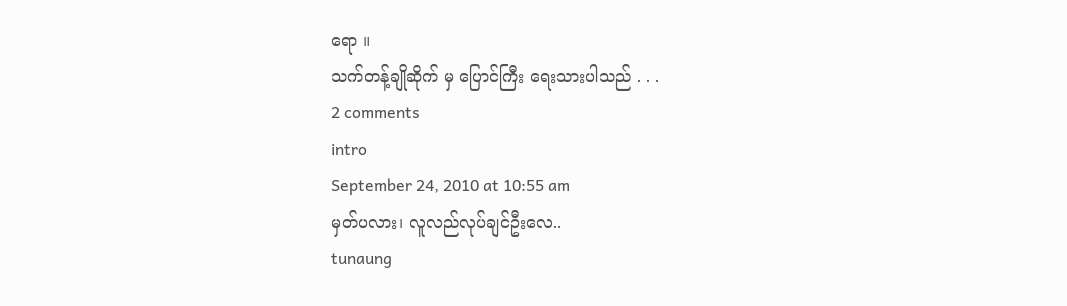ရော ။
သက်တန့်ချိုဆိုက် မှ ပြောင်ကြီး ရေးသားပါသည် . . .
2 comments
intro
September 24, 2010 at 10:55 am
မှတ်ပလား၊ လူလည်လုပ်ချင်ဦးလေ..
tunaung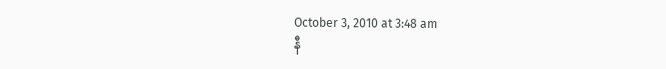October 3, 2010 at 3:48 am
နီ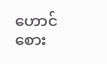ဟောင်စေား